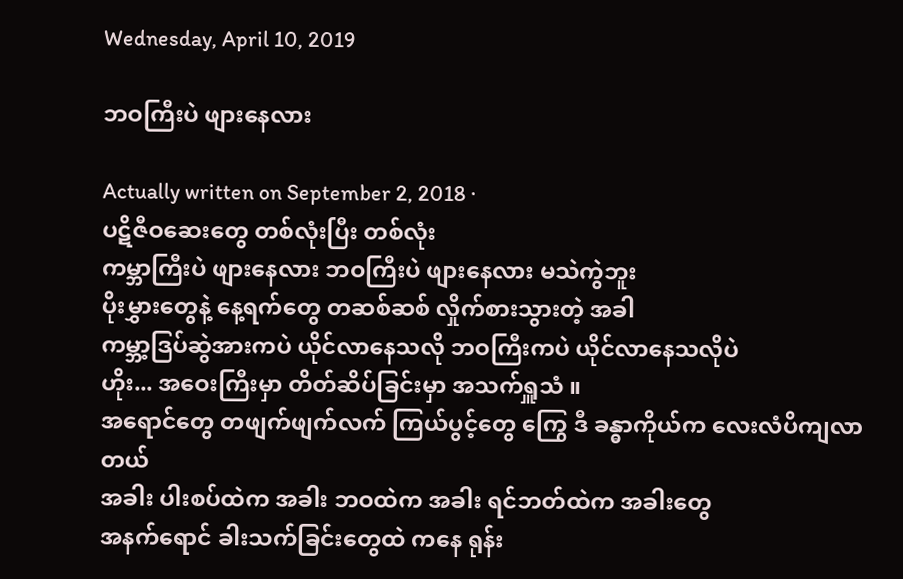Wednesday, April 10, 2019

ဘဝကြီးပဲ ဖျားနေလား

Actually written on September 2, 2018 ·
ပဋိဇီဝဆေးတွေ တစ်လုံးပြီး တစ်လုံး
ကမ္ဘာကြီးပဲ ဖျားနေလား ဘဝကြီးပဲ ဖျားနေလား မသဲကွဲဘူး
ပိုးမွှားတွေနဲ့ နေ့ရက်တွေ တဆစ်ဆစ် လှိုက်စားသွားတဲ့ အခါ
ကမ္ဘာ့ဒြပ်ဆွဲအားကပဲ ယိုင်လာနေသလို ဘဝကြီးကပဲ ယိုင်လာနေသလိုပဲ
ဟိုး... အဝေးကြီးမှာ တိတ်ဆိပ်ခြင်းမှာ အသက်ရှူသံ ။
အရောင်တွေ တဖျက်ဖျက်လက် ကြယ်ပွင့်တွေ ကြွေ ဒီ ခန္ဓာကိုယ်က လေးလံပိကျလာတယ်
အခါး ပါးစပ်ထဲက အခါး ဘဝထဲက အခါး ရင်ဘတ်ထဲက အခါးတွေ
အနက်ရောင် ခါးသက်ခြင်းတွေထဲ ကနေ ရုန်း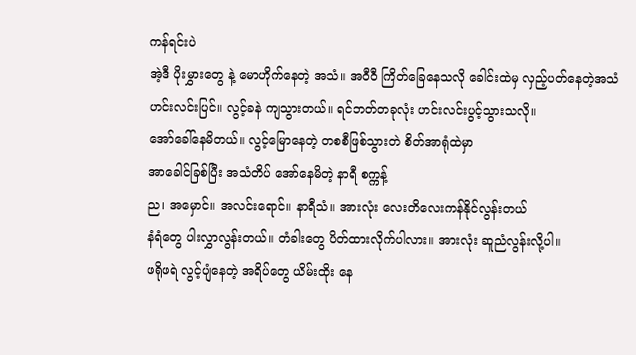ကန်ရင်းပဲ
အဲ့ဒီ ပိုးမွှားတွေ နဲ့ မောဟိုက်နေတဲ့ အသံ။ အဝီဝီ ကြိတ်ခြေနေသလို ခေါင်းထဲမှ လှည့်ပတ်နေတဲ့အသံ
ဟင်းလင်းပြင်။ လွင့်ခနဲ ကျသွားတယ်။ ရင်ဘတ်တခုလုံး ဟင်းလင်းပွင့်သွားသလို။
အော်ခေါ်နေမိတယ်။ လွင့်မြောနေတဲ့ တစစီဖြစ်သွားတဲ စိတ်အာရုံထဲမှာ
အာခေါင်ခြစ်ပြီး အသံတိပ် အော်နေမိတဲ့ နာရီ စက္ကန့်
ည၊ အမှောင်။ အလင်းရောင်။ နာရီသံ။ အားလုံး လေးတိလေးကန်နိုင်လွန်းတယ်
နံရံတွေ ပါးလွှာလွန်းတယ်။ တံခါးတွေ ပိတ်ထားလိုက်ပါလား။ အားလုံး ဆူညံလွန်းလို့ပါ။
ဖရိုဖရဲ လွင့်ပျံနေတဲ့ အရိပ်တွေ ယိမ်းထိုး နေ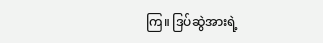ကြ။ ဒြပ်ဆွဲအားရဲ့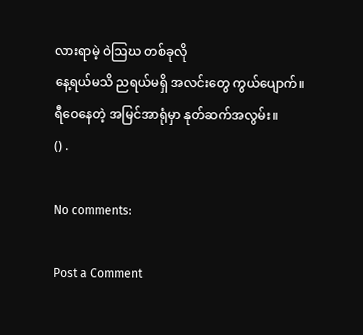လားရာမဲ့ ဝဲဩဃ တစ်ခုလို
နေ့ရယ်မသိ ညရယ်မရှိ အလင်းတွေ ကွယ်ပျောက်။
ရီဝေနေတဲ့ အမြင်အာရုံမှာ နုတ်ဆက်အလွမ်း။
() .

No comments:

Post a Comment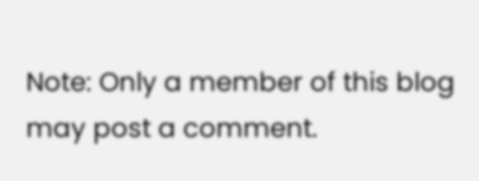Note: Only a member of this blog may post a comment.